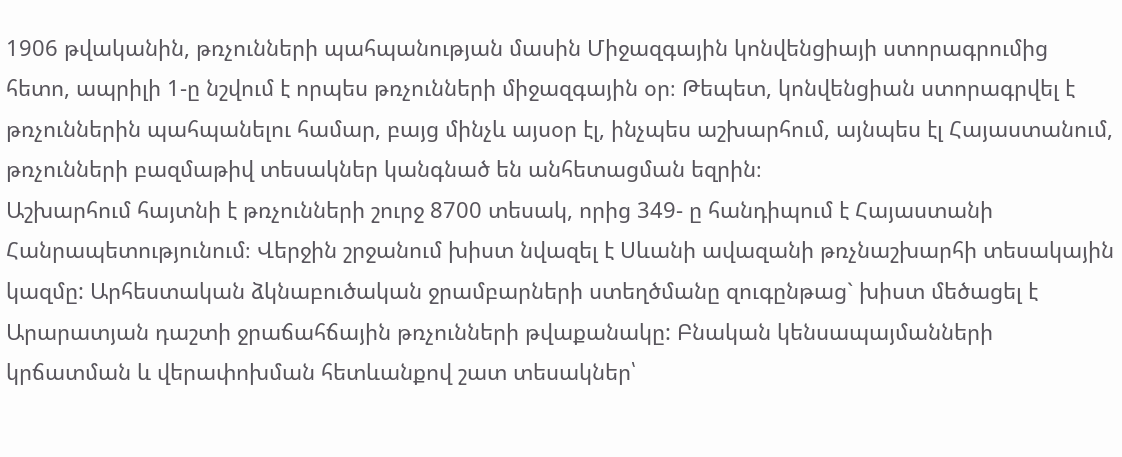1906 թվականին, թռչունների պահպանության մասին Միջազգային կոնվենցիայի ստորագրումից հետո, ապրիլի 1-ը նշվում է որպես թռչունների միջազգային օր։ Թեպետ, կոնվենցիան ստորագրվել է թռչուններին պահպանելու համար, բայց մինչև այսօր էլ, ինչպես աշխարհում, այնպես էլ Հայաստանում, թռչունների բազմաթիվ տեսակներ կանգնած են անհետացման եզրին։
Աշխարհում հայտնի է թռչունների շուրջ 8700 տեսակ, որից 349- ը հանդիպում է Հայաստանի Հանրապետությունում։ Վերջին շրջանում խիստ նվազել է Սևանի ավազանի թռչնաշխարհի տեսակային կազմը: Արհեստական ձկնաբուծական ջրամբարների ստեղծմանը զուգընթաց` խիստ մեծացել է Արարատյան դաշտի ջրաճահճային թռչունների թվաքանակը: Բնական կենսապայմանների կրճատման և վերափոխման հետևանքով շատ տեսակներ՝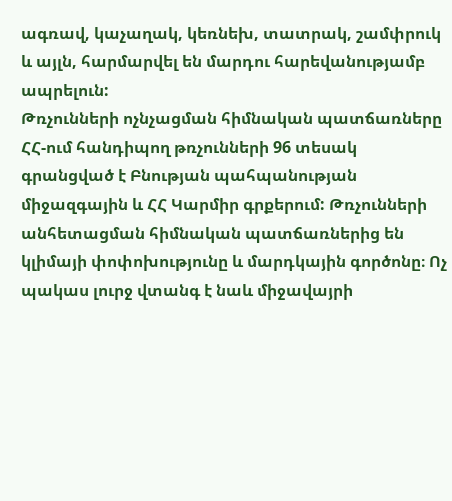ագռավ, կաչաղակ, կեռնեխ, տատրակ, շամփրուկ և այլն, հարմարվել են մարդու հարեվանությամբ ապրելուն:
Թռչունների ոչնչացման հիմնական պատճառները
ՀՀ-ում հանդիպող թռչունների 96 տեսակ գրանցված է Բնության պահպանության միջազգային և ՀՀ Կարմիր գրքերում: Թռչունների անհետացման հիմնական պատճառներից են կլիմայի փոփոխությունը և մարդկային գործոնը։ Ոչ պակաս լուրջ վտանգ է նաև միջավայրի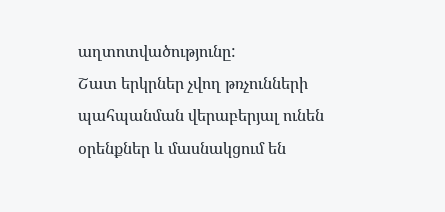աղտոտվածությունը:
Շատ երկրներ չվող թռչունների պահպանման վերաբերյալ ունեն օրենքներ և մասնակցում են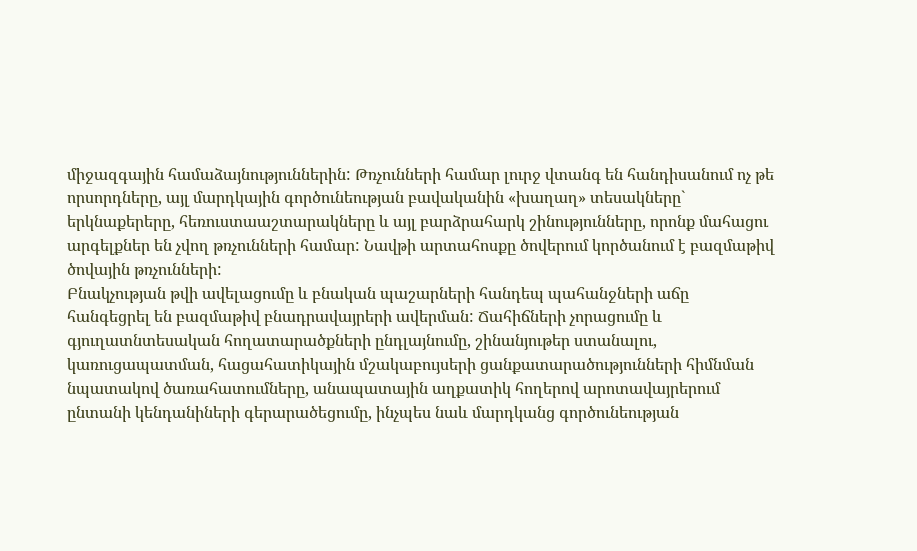միջազգային համաձայնություններին: Թռչունների համար լուրջ վտանգ են հանդիսանում ոչ թե որսորդները, այլ մարդկային գործունեության բավականին «խաղաղ» տեսակները` երկնաքերերը, հեռուստաաշտարակները և այլ բարձրահարկ շինությունները, որոնք մահացու արգելքներ են չվող թռչունների համար: Նավթի արտահոսքը ծովերում կործանում է բազմաթիվ ծովային թռչունների:
Բնակչության թվի ավելացումը և բնական պաշարների հանդեպ պահանջների աճը հանգեցրել են բազմաթիվ բնադրավայրերի ավերման: Ճահիճների չորացումը և գյուղատնտեսական հողատարածքների ընդլայնումը, շինանյութեր ստանալու, կառուցապատման, հացահատիկային մշակաբույսերի ցանքատարածությունների հիմնման նպատակով ծառահատումները, անապատային աղքատիկ հողերով արոտավայրերում ընտանի կենդանիների գերարածեցումը, ինչպես նաև մարդկանց գործունեության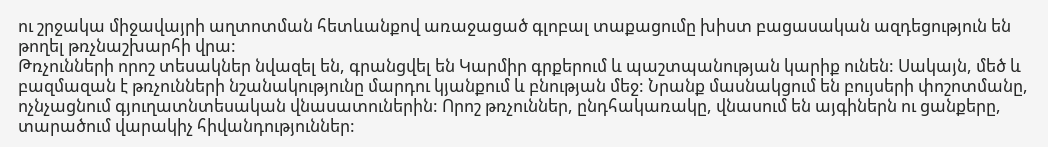ու շրջակա միջավայրի աղտոտման հետևանքով առաջացած գլոբալ տաքացումը խիստ բացասական ազդեցություն են թողել թռչնաշխարհի վրա:
Թռչունների որոշ տեսակներ նվազել են, գրանցվել են Կարմիր գրքերում և պաշտպանության կարիք ունեն: Սակայն, մեծ և բազմազան է թռչունների նշանակությունը մարդու կյանքում և բնության մեջ: Նրանք մասնակցում են բույսերի փոշոտմանը, ոչնչացնում գյուղատնտեսական վնասատուներին: Որոշ թռչուններ, ընդհակառակը, վնասում են այգիներն ու ցանքերը, տարածում վարակիչ հիվանդություններ: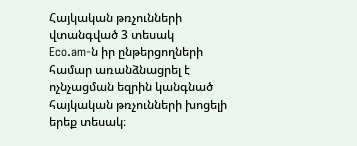Հայկական թռչունների վտանգված 3 տեսակ
Eco.am-ն իր ընթերցողների համար առանձնացրել է ոչնչացման եզրին կանգնած հայկական թռչունների խոցելի երեք տեսակ։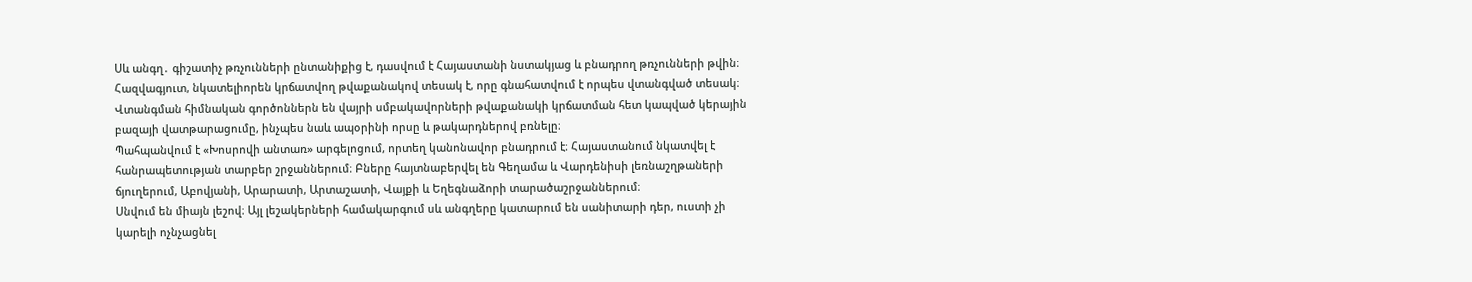Սև անգղ․ գիշատիչ թռչունների ընտանիքից է, դասվում է Հայաստանի նստակյաց և բնադրող թռչունների թվին։ Հազվագյուտ, նկատելիորեն կրճատվող թվաքանակով տեսակ է, որը գնահատվում է որպես վտանգված տեսակ։ Վտանգման հիմնական գործոններն են վայրի սմբակավորների թվաքանակի կրճատման հետ կապված կերային բազայի վատթարացումը, ինչպես նաև ապօրինի որսը և թակարդներով բռնելը։
Պահպանվում է «Խոսրովի անտառ» արգելոցում, որտեղ կանոնավոր բնադրում է։ Հայաստանում նկատվել է հանրապետության տարբեր շրջաններում։ Բները հայտնաբերվել են Գեղամա և Վարդենիսի լեռնաշղթաների ճյուղերում, Աբովյանի, Արարատի, Արտաշատի, Վայքի և Եղեգնաձորի տարածաշրջաններում։
Սնվում են միայն լեշով։ Այլ լեշակերների համակարգում սև անգղերը կատարում են սանիտարի դեր, ուստի չի կարելի ոչնչացնել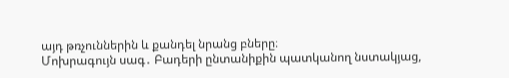այդ թռչուններին և քանդել նրանց բները։
Մոխրագույն սագ․ Բադերի ընտանիքին պատկանող նստակյաց,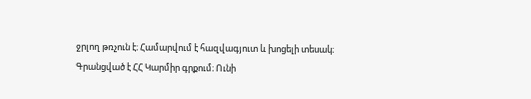ջրլող թռչուն է։ Համարվում է հազվագյուտ և խոցելի տեսակ։ Գրանցված է ՀՀ Կարմիր գրքում։ Ունի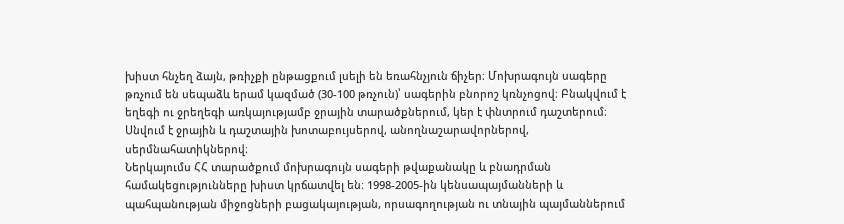խիստ հնչեղ ձայն, թռիչքի ընթացքում լսելի են եռահնչյուն ճիչեր։ Մոխրագույն սագերը թռչում են սեպաձև երամ կազմած (30-100 թռչուն)՝ սագերին բնորոշ կռնչոցով։ Բնակվում է եղեգի ու ջրեղեգի առկայությամբ ջրային տարածքներում, կեր է փնտրում դաշտերում։ Սնվում է ջրային և դաշտային խոտաբույսերով, անողնաշարավորներով, սերմնահատիկներով։
Ներկայումս ՀՀ տարածքում մոխրագույն սագերի թվաքանակը և բնադրման համակեցությունները խիստ կրճատվել են։ 1998-2005-ին կենսապայմանների և պահպանության միջոցների բացակայության, որսագողության ու տնային պայմաններում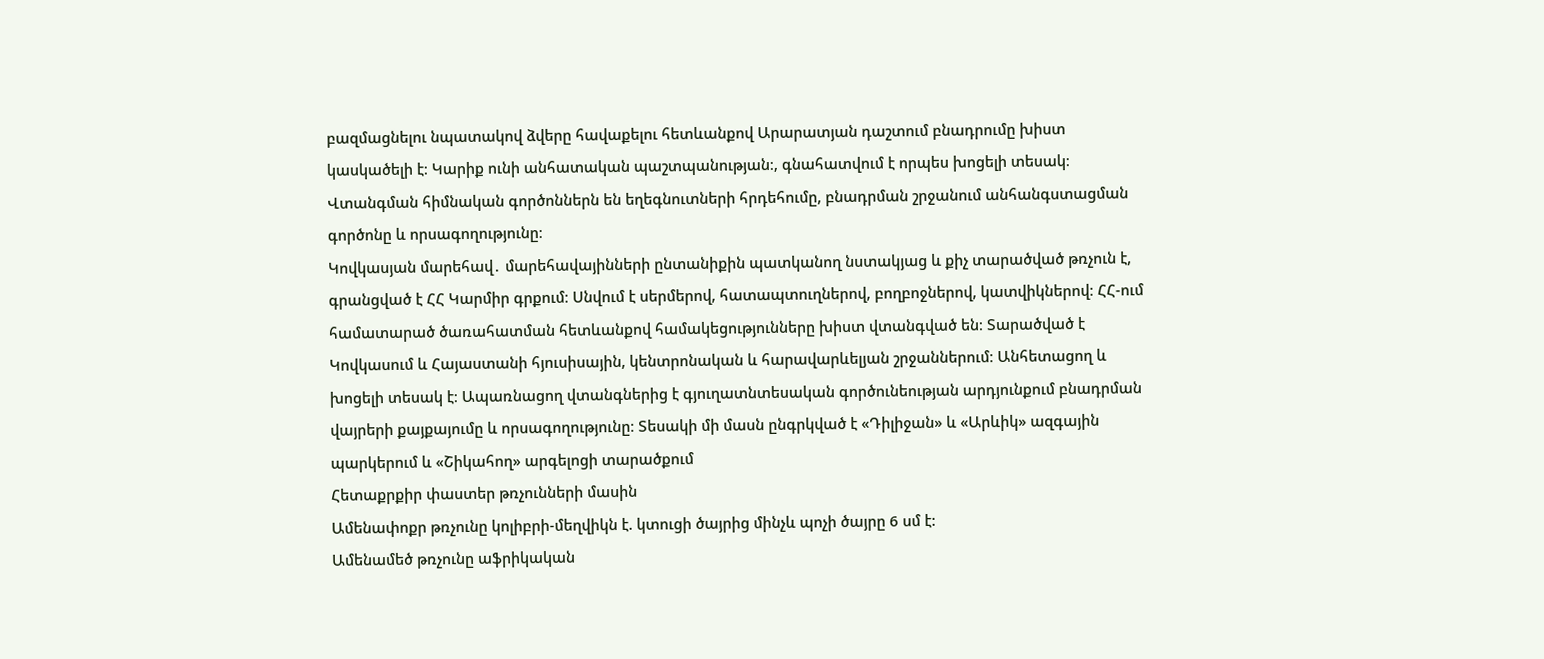բազմացնելու նպատակով ձվերը հավաքելու հետևանքով Արարատյան դաշտում բնադրումը խիստ կասկածելի է։ Կարիք ունի անհատական պաշտպանության։, գնահատվում է որպես խոցելի տեսակ։ Վտանգման հիմնական գործոններն են եղեգնուտների հրդեհումը, բնադրման շրջանում անհանգստացման գործոնը և որսագողությունը։
Կովկասյան մարեհավ․ մարեհավայինների ընտանիքին պատկանող նստակյաց և քիչ տարածված թռչուն է, գրանցված է ՀՀ Կարմիր գրքում։ Սնվում է սերմերով, հատապտուղներով, բողբոջներով, կատվիկներով։ ՀՀ-ում համատարած ծառահատման հետևանքով համակեցությունները խիստ վտանգված են։ Տարածված է Կովկասում և Հայաստանի հյուսիսային, կենտրոնական և հարավարևելյան շրջաններում։ Անհետացող և խոցելի տեսակ է։ Ապառնացող վտանգներից է գյուղատնտեսական գործունեության արդյունքում բնադրման վայրերի քայքայումը և որսագողությունը։ Տեսակի մի մասն ընգրկված է «Դիլիջան» և «Արևիկ» ազգային պարկերում և «Շիկահող» արգելոցի տարածքում
Հետաքրքիր փաստեր թռչունների մասին
Ամենափոքր թռչունը կոլիբրի-մեղվիկն է. կտուցի ծայրից մինչև պոչի ծայրը 6 սմ է:
Ամենամեծ թռչունը աֆրիկական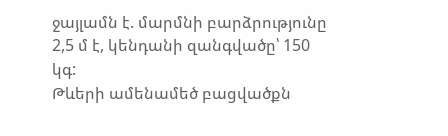ջայլամն է. մարմնի բարձրությունը 2,5 մ է, կենդանի զանգվածը՝ 150 կգ:
Թևերի ամենամեծ բացվածքն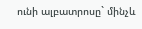ունի ալբատրոսը` մինչև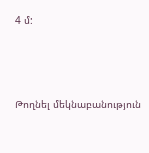4 մ:






Թողնել մեկնաբանություն